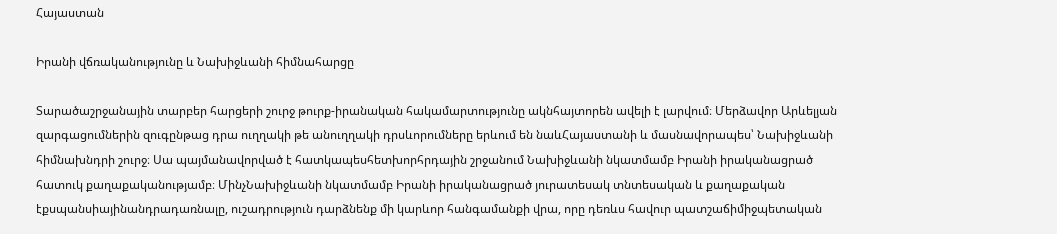Հայաստան

Իրանի վճռականությունը և Նախիջևանի հիմնահարցը

Տարածաշրջանային տարբեր հարցերի շուրջ թուրք-իրանական հակամարտությունը ակնհայտորեն ավելի է լարվում։ Մերձավոր Արևելյան զարգացումներին զուգընթաց դրա ուղղակի թե անուղղակի դրսևորումները երևում են նաևՀայաստանի և մասնավորապես՝ Նախիջևանի հիմնախնդրի շուրջ։ Սա պայմանավորված է հատկապեսհետխորհրդային շրջանում Նախիջևանի նկատմամբ Իրանի իրականացրած հատուկ քաղաքականությամբ։ ՄինչՆախիջևանի նկատմամբ Իրանի իրականացրած յուրատեսակ տնտեսական և քաղաքական էքսպանսիայինանդրադառնալը, ուշադրություն դարձնենք մի կարևոր հանգամանքի վրա, որը դեռևս հավուր պատշաճիմիջպետական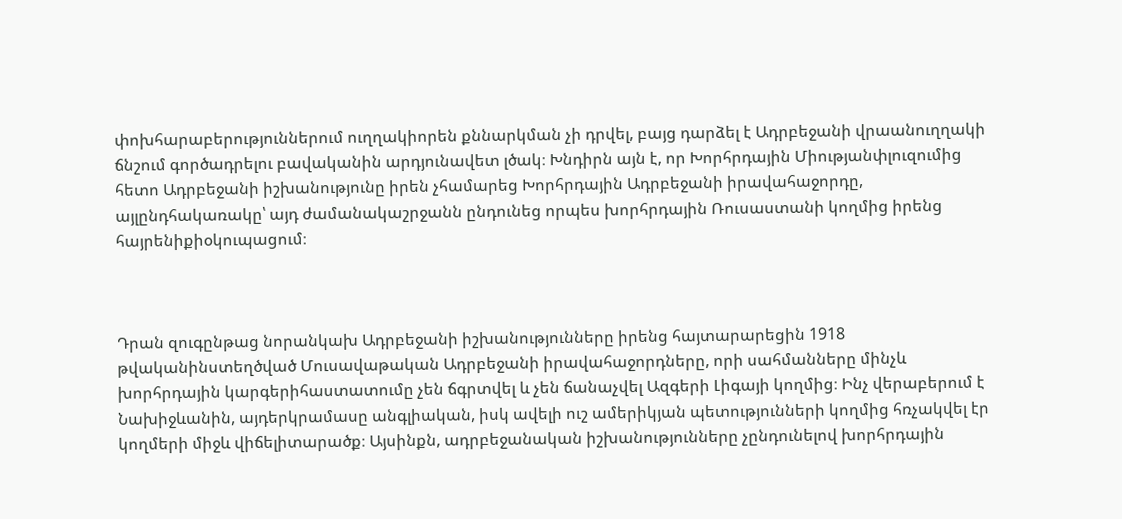փոխհարաբերություններում ուղղակիորեն քննարկման չի դրվել, բայց դարձել է Ադրբեջանի վրաանուղղակի ճնշում գործադրելու բավականին արդյունավետ լծակ։ Խնդիրն այն է, որ Խորհրդային Միությանփլուզումից հետո Ադրբեջանի իշխանությունը իրեն չհամարեց Խորհրդային Ադրբեջանի իրավահաջորդը, այլընդհակառակը՝ այդ ժամանակաշրջանն ընդունեց որպես խորհրդային Ռուսաստանի կողմից իրենց հայրենիքիօկուպացում։



Դրան զուգընթաց նորանկախ Ադրբեջանի իշխանությունները իրենց հայտարարեցին 1918 թվականինստեղծված Մուսավաթական Ադրբեջանի իրավահաջորդները, որի սահմանները մինչև խորհրդային կարգերիհաստատումը չեն ճգրտվել և չեն ճանաչվել Ազգերի Լիգայի կողմից։ Ինչ վերաբերում է Նախիջևանին, այդերկրամասը անգլիական, իսկ ավելի ուշ ամերիկյան պետությունների կողմից հռչակվել էր կողմերի միջև վիճելիտարածք։ Այսինքն, ադրբեջանական իշխանությունները չընդունելով խորհրդային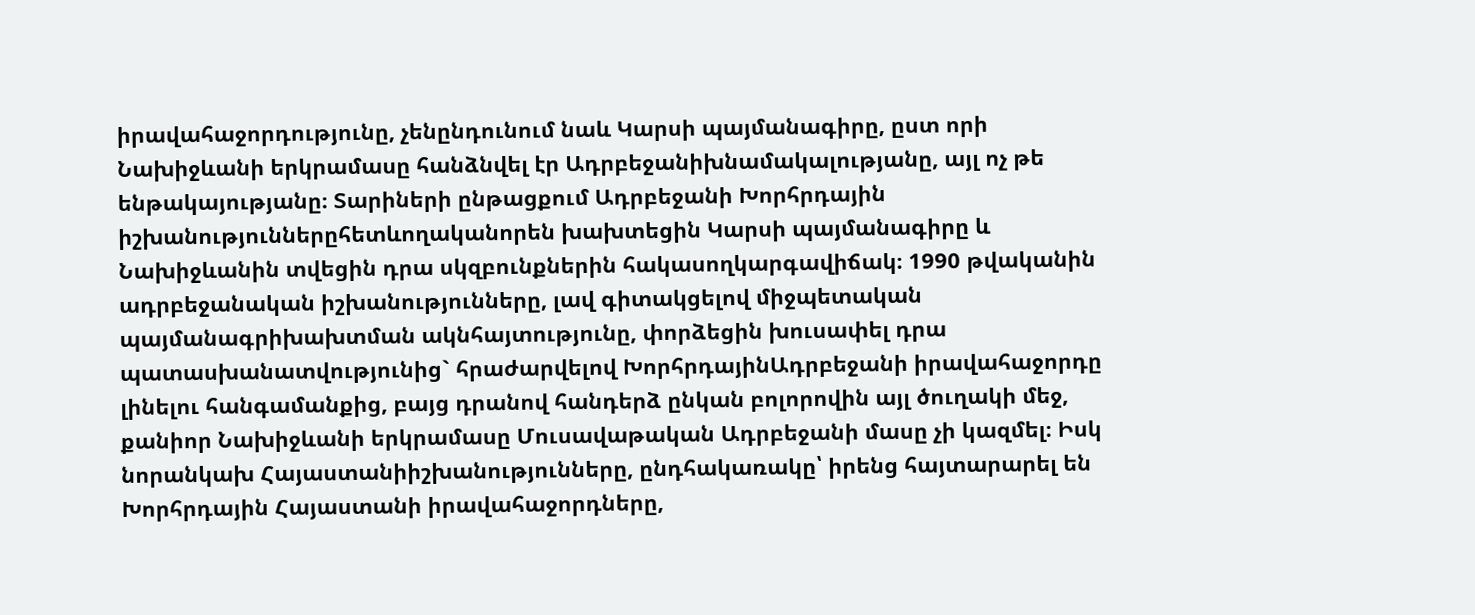իրավահաջորդությունը, չենընդունում նաև Կարսի պայմանագիրը, ըստ որի Նախիջևանի երկրամասը հանձնվել էր Ադրբեջանիխնամակալությանը, այլ ոչ թե ենթակայությանը։ Տարիների ընթացքում Ադրբեջանի Խորհրդային իշխանություններըհետևողականորեն խախտեցին Կարսի պայմանագիրը և Նախիջևանին տվեցին դրա սկզբունքներին հակասողկարգավիճակ։ 1990 թվականին ադրբեջանական իշխանությունները, լավ գիտակցելով միջպետական պայմանագրիխախտման ակնհայտությունը, փորձեցին խուսափել դրա պատասխանատվությունից` հրաժարվելով ԽորհրդայինԱդրբեջանի իրավահաջորդը լինելու հանգամանքից, բայց դրանով հանդերձ ընկան բոլորովին այլ ծուղակի մեջ, քանիոր Նախիջևանի երկրամասը Մուսավաթական Ադրբեջանի մասը չի կազմել։ Իսկ նորանկախ Հայաստանիիշխանությունները, ընդհակառակը՝ իրենց հայտարարել են Խորհրդային Հայաստանի իրավահաջորդները,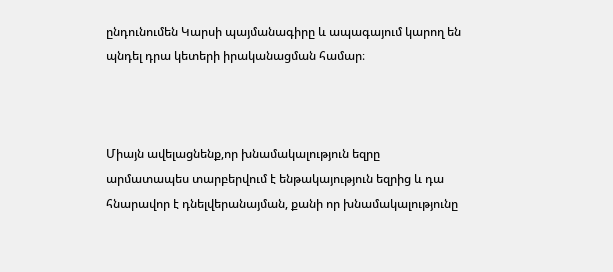ընդունումեն Կարսի պայմանագիրը և ապագայում կարող են պնդել դրա կետերի իրականացման համար։



Միայն ավելացնենք,որ խնամակալություն եզրը արմատապես տարբերվում է ենթակայություն եզրից և դա հնարավոր է դնելվերանայման, քանի որ խնամակալությունը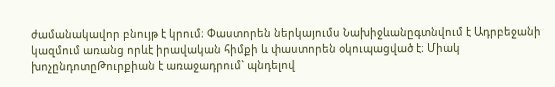ժամանակավոր բնույթ է կրում։ Փաստորեն ներկայումս Նախիջևանըգտնվում է Ադրբեջանի կազմում առանց որևէ իրավական հիմքի և փաստորեն օկուպացված է։ Միակ խոչընդոտըԹուրքիան է առաջադրում` պնդելով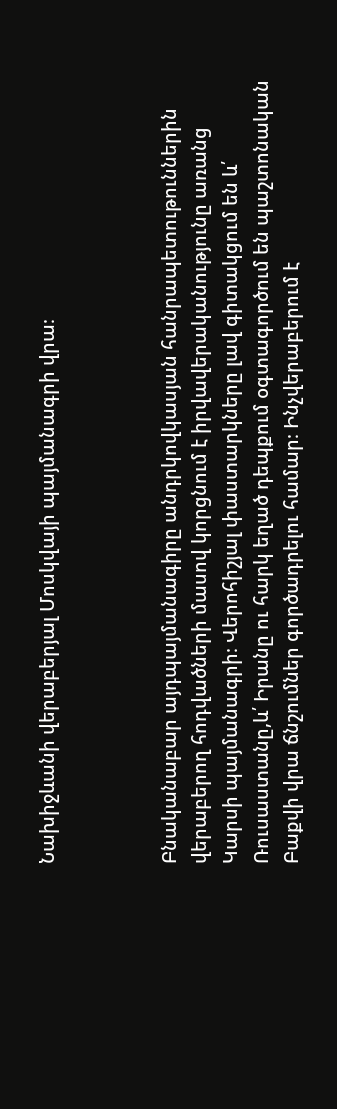Նախիջևանի վերաբերյալ Մոսկվայի պայմանագրի վրա։



Բնականաբար այդպայմանագիրը անդրկովկասյան հանրապետութուններին վերաբերող հոդվածների մասով կորցնում է իրվավերականությունը առանց Կարսի պայմանագրի։ Վերոհիշյալ փաստարկները լավ գիտակցում են և՛ Ռուսաստանը,և՛ Իրանը ու հարկ եղած դեպքում օգտագործում են պաշտոնական Բաքվի վրա ճնշումներ գործադրելու համար։ Ինչվերաբերում է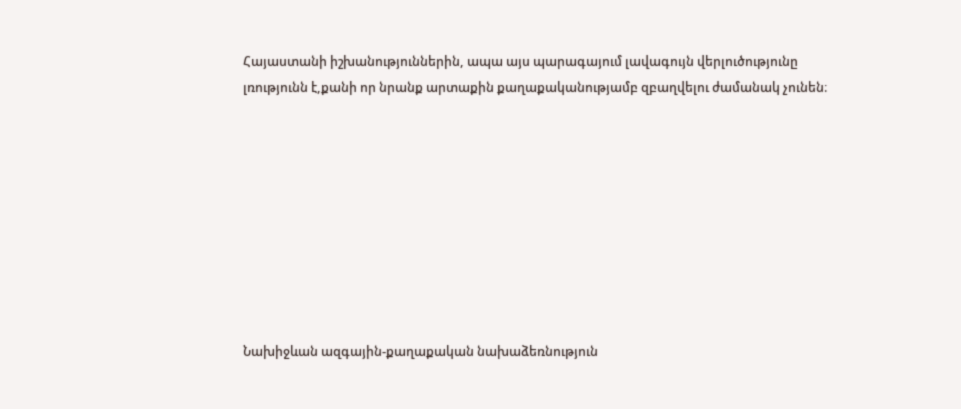Հայաստանի իշխանություններին, ապա այս պարագայում լավագույն վերլուծությունը լռությունն է,քանի որ նրանք արտաքին քաղաքականությամբ զբաղվելու ժամանակ չունեն։









Նախիջևան ազգային-քաղաքական նախաձեռնություն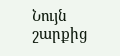Նույն շարքից